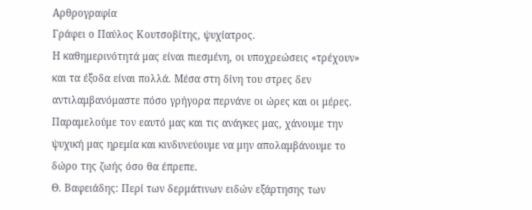Αρθρογραφία
Γράφει ο Παύλος Κουτσοβίτης, ψυχίατρος.
Η καθημερινότητά μας είναι πιεσμένη, οι υποχρεώσεις «τρέχουν» και τα έξοδα είναι πολλά. Μέσα στη δίνη του στρες δεν αντιλαμβανόμαστε πόσο γρήγορα περνάνε οι ώρες και οι μέρες. Παραμελούμε τον εαυτό μας και τις ανάγκες μας, χάνουμε την ψυχική μας ηρεμία και κινδυνεύουμε να μην απολαμβάνουμε το δώρο της ζωής όσο θα έπρεπε.
Θ. Βαφειάδης: Περί των δερμάτινων ειδών εξάρτησης των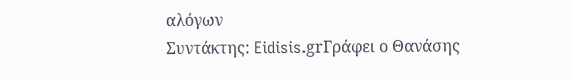αλόγων
Συντάκτης: Eidisis.grΓράφει ο Θανάσης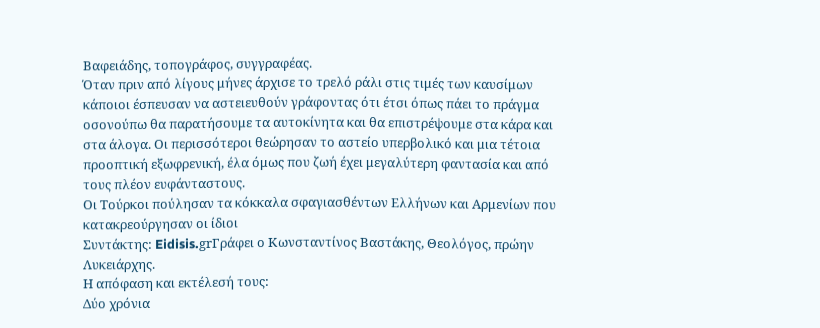Βαφειάδης, τοπογράφος, συγγραφέας.
Όταν πριν από λίγους μήνες άρχισε το τρελό ράλι στις τιμές των καυσίμων κάποιοι έσπευσαν να αστειευθούν γράφοντας ότι έτσι όπως πάει το πράγμα οσονούπω θα παρατήσουμε τα αυτοκίνητα και θα επιστρέψουμε στα κάρα και στα άλογα. Οι περισσότεροι θεώρησαν το αστείο υπερβολικό και μια τέτοια προοπτική εξωφρενική, έλα όμως που ζωή έχει μεγαλύτερη φαντασία και από τους πλέον ευφάνταστους.
Οι Τούρκοι πούλησαν τα κόκκαλα σφαγιασθέντων Ελλήνων και Αρμενίων που κατακρεούργησαν οι ίδιοι
Συντάκτης: Eidisis.grΓράφει ο Κωνσταντίνος Βαστάκης, Θεολόγος, πρώην Λυκειάρχης.
Η απόφαση και εκτέλεσή τους:
Δύο χρόνια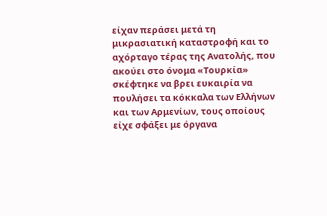είχαν περάσει μετά τη μικρασιατική καταστροφή και το αχόρταγο τέρας της Ανατολής, που ακούει στο όνομα «Τουρκία» σκέφτηκε να βρει ευκαιρία να πουλήσει τα κόκκαλα των Ελλήνων και των Αρμενίων, τους οποίους είχε σφάξει με όργανα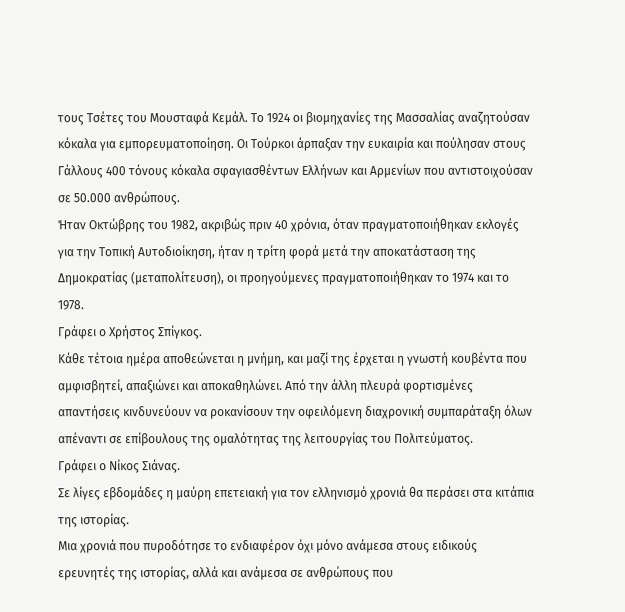τους Τσέτες του Μουσταφά Κεμάλ. Το 1924 οι βιομηχανίες της Μασσαλίας αναζητούσαν κόκαλα για εμπορευματοποίηση. Οι Τούρκοι άρπαξαν την ευκαιρία και πούλησαν στους Γάλλους 400 τόνους κόκαλα σφαγιασθέντων Ελλήνων και Αρμενίων που αντιστοιχούσαν σε 50.000 ανθρώπους.
Ήταν Οκτώβρης του 1982, ακριβώς πριν 40 χρόνια, όταν πραγματοποιήθηκαν εκλογές για την Τοπική Αυτοδιοίκηση, ήταν η τρίτη φορά μετά την αποκατάσταση της Δημοκρατίας (μεταπολίτευση), οι προηγούμενες πραγματοποιήθηκαν το 1974 και το 1978.
Γράφει ο Χρήστος Σπίγκος.
Κάθε τέτοια ημέρα αποθεώνεται η μνήμη, και μαζί της έρχεται η γνωστή κουβέντα που αμφισβητεί, απαξιώνει και αποκαθηλώνει. Από την άλλη πλευρά φορτισμένες απαντήσεις κινδυνεύουν να ροκανίσουν την οφειλόμενη διαχρονική συμπαράταξη όλων απέναντι σε επίβουλους της ομαλότητας της λειτουργίας του Πολιτεύματος.
Γράφει ο Νίκος Σιάνας.
Σε λίγες εβδομάδες η μαύρη επετειακή για τον ελληνισμό χρονιά θα περάσει στα κιτάπια της ιστορίας.
Μια χρονιά που πυροδότησε το ενδιαφέρον όχι μόνο ανάμεσα στους ειδικούς ερευνητές της ιστορίας, αλλά και ανάμεσα σε ανθρώπους που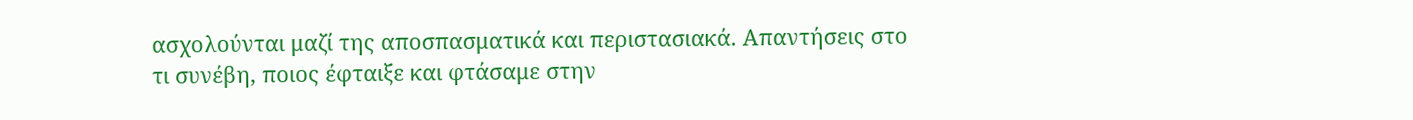ασχολούνται μαζί της αποσπασματικά και περιστασιακά. Απαντήσεις στο τι συνέβη, ποιος έφταιξε και φτάσαμε στην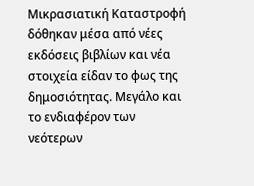Μικρασιατική Καταστροφή δόθηκαν μέσα από νέες εκδόσεις βιβλίων και νέα στοιχεία είδαν το φως της δημοσιότητας. Μεγάλο και το ενδιαφέρον των νεότερων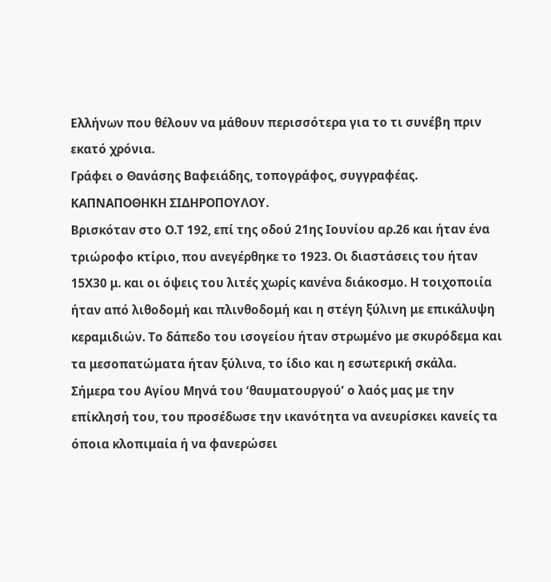Ελλήνων που θέλουν να μάθουν περισσότερα για το τι συνέβη πριν εκατό χρόνια.
Γράφει ο Θανάσης Βαφειάδης, τοπογράφος, συγγραφέας.
ΚΑΠΝΑΠΟΘΗΚΗ ΣΙΔΗΡΟΠΟΥΛΟΥ.
Βρισκόταν στο Ο.Τ 192, επί της οδού 21ης Ιουνίου αρ.26 και ήταν ένα τριώροφο κτίριο, που ανεγέρθηκε το 1923. Οι διαστάσεις του ήταν 15Χ30 μ. και οι όψεις του λιτές χωρίς κανένα διάκοσμο. Η τοιχοποιία ήταν από λιθοδομή και πλινθοδομή και η στέγη ξύλινη με επικάλυψη κεραμιδιών. Το δάπεδο του ισογείου ήταν στρωμένο με σκυρόδεμα και τα μεσοπατώματα ήταν ξύλινα, το ίδιο και η εσωτερική σκάλα.
Σήμερα του Αγίου Μηνά του ‘θαυματουργού’ ο λαός μας με την επίκλησή του, του προσέδωσε την ικανότητα να ανευρίσκει κανείς τα όποια κλοπιμαία ή να φανερώσει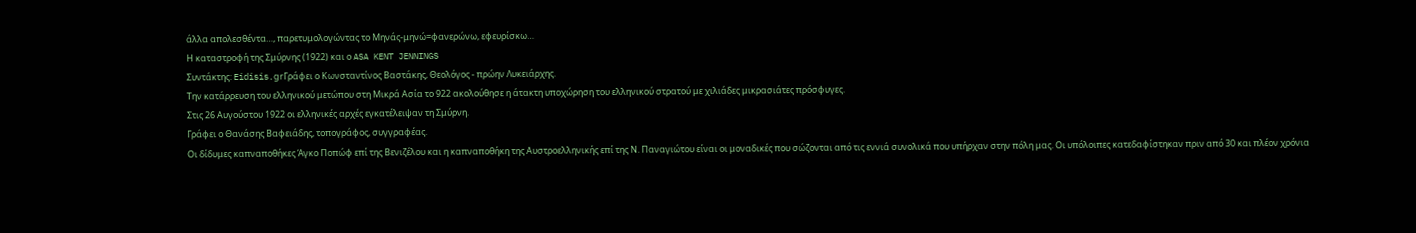άλλα απολεσθέντα…, παρετυμολογώντας το Μηνάς-μηνώ=φανερώνω, εφευρίσκω…
Η καταστροφή της Σμύρνης (1922) και ο ASA KENT JENNINGS
Συντάκτης: Eidisis.grΓράφει ο Κωνσταντίνος Βαστάκης, Θεολόγος - πρώην Λυκειάρχης.
Την κατάρρευση του ελληνικού μετώπου στη Μικρά Ασία το 922 ακολούθησε η άτακτη υποχώρηση του ελληνικού στρατού με χιλιάδες μικρασιάτες πρόσφυγες.
Στις 26 Αυγούστου 1922 οι ελληνικές αρχές εγκατέλειψαν τη Σμύρνη.
Γράφει ο Θανάσης Βαφειάδης, τοπογράφος, συγγραφέας.
Οι δίδυμες καπναποθήκες Άγκο Ποπώφ επί της Βενιζέλου και η καπναποθήκη της Αυστροελληνικής επί της Ν. Παναγιώτου είναι οι μοναδικές που σώζονται από τις εννιά συνολικά που υπήρχαν στην πόλη μας. Οι υπόλοιπες κατεδαφίστηκαν πριν από 30 και πλέον χρόνια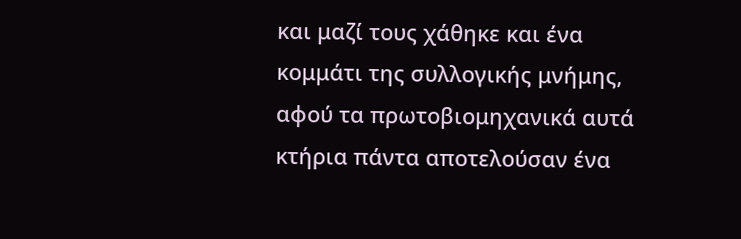και μαζί τους χάθηκε και ένα κομμάτι της συλλογικής μνήμης, αφού τα πρωτοβιομηχανικά αυτά κτήρια πάντα αποτελούσαν ένα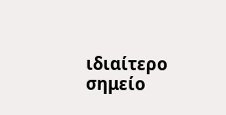ιδιαίτερο σημείο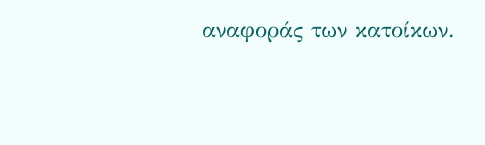αναφοράς των κατοίκων.